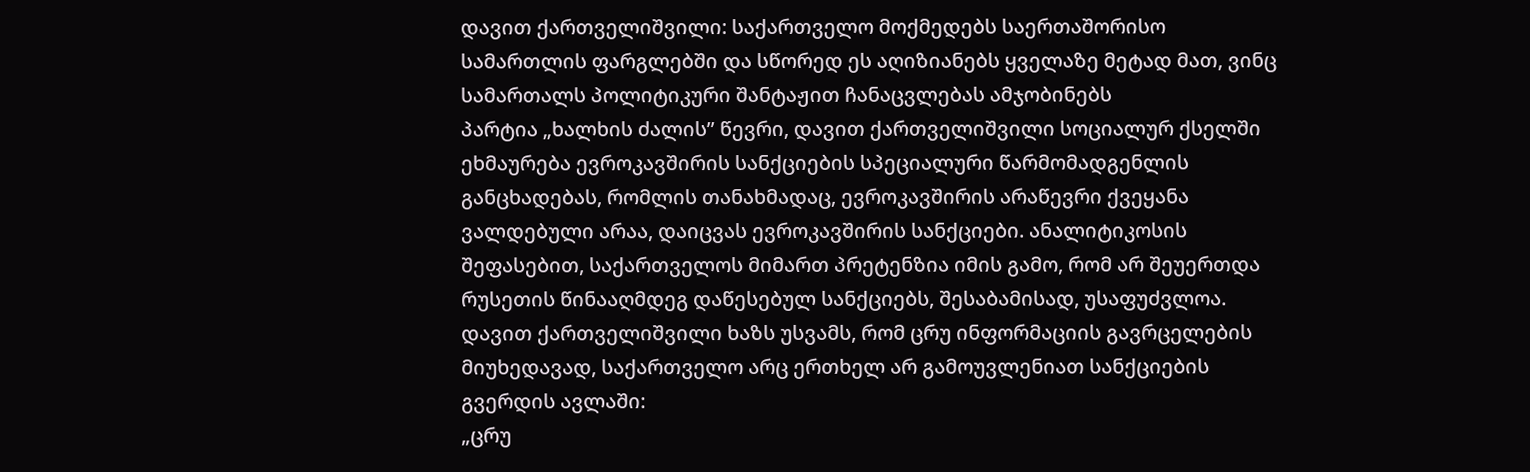დავით ქართველიშვილი: საქართველო მოქმედებს საერთაშორისო სამართლის ფარგლებში და სწორედ ეს აღიზიანებს ყველაზე მეტად მათ, ვინც სამართალს პოლიტიკური შანტაჟით ჩანაცვლებას ამჯობინებს
პარტია „ხალხის ძალის” წევრი, დავით ქართველიშვილი სოციალურ ქსელში ეხმაურება ევროკავშირის სანქციების სპეციალური წარმომადგენლის განცხადებას, რომლის თანახმადაც, ევროკავშირის არაწევრი ქვეყანა ვალდებული არაა, დაიცვას ევროკავშირის სანქციები. ანალიტიკოსის შეფასებით, საქართველოს მიმართ პრეტენზია იმის გამო, რომ არ შეუერთდა რუსეთის წინააღმდეგ დაწესებულ სანქციებს, შესაბამისად, უსაფუძვლოა. დავით ქართველიშვილი ხაზს უსვამს, რომ ცრუ ინფორმაციის გავრცელების მიუხედავად, საქართველო არც ერთხელ არ გამოუვლენიათ სანქციების გვერდის ავლაში:
„ცრუ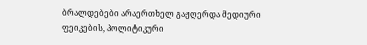ბრალდებები არაერთხელ გაჟღერდა მედიური ფეიკების, პოლიტიკური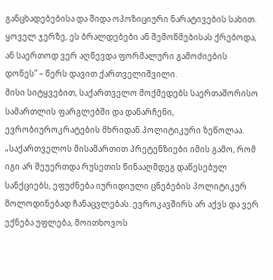განცხადებებისა და შიდა ოპოზიციური ნარატივების სახით. ყოველ ჯერზე, ეს ბრალდებები ან შემოწმებისას ქრებოდა, ან საერთოდ ვერ აღწევდა ფორმალური გამოძიების დონეს” – წერს დავით ქართველიშვილი.
მისი სიტყვებით, საქართველო მოქმედებს საერთაშორისო სამართლის ფარგლებში და დანარჩენი, ევრობიუროკრატების მხრიდან პოლიტიკური ზეწოლაა.
„საქართველოს მისამართით პრეტენზიები იმის გამო, რომ იგი არ შეუერთდა რუსეთის წინააღმდეგ დაწესებულ სანქციებს, ეფუძნება იურიდიული ცნებების პოლიტიკურ მოლოდინებად ჩანაცვლებას. ევროკავშირს არ აქვს და ვერ ექნება უფლება, მოითხოვოს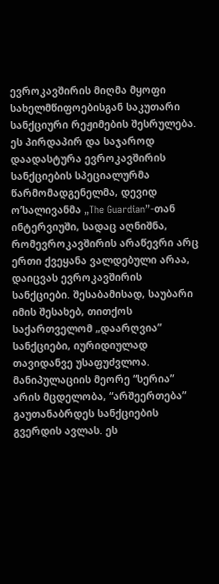ევროკავშირის მიღმა მყოფი სახელმწიფოებისგან საკუთარი სანქციური რეჟიმების შესრულება. ეს პირდაპირ და საჯაროდ დაადასტურა ევროკავშირის სანქციების სპეციალურმა წარმომადგენელმა, დევიდ ო’სალივანმა „The Guardian”-თან ინტერვიუში, სადაც აღნიშნა, რომევროკავშირის არაწევრი არც ერთი ქვეყანა ვალდებული არაა, დაიცვას ევროკავშირის სანქციები. შესაბამისად, საუბარი იმის შესახებ, თითქოს საქართველომ „დაარღვია” სანქციები, იურიდიულად თავიდანვე უსაფუძვლოა.
მანიპულაციის მეორე “სერია” არის მცდელობა, “არშეერთება” გაუთანაბრდეს სანქციების გვერდის ავლას. ეს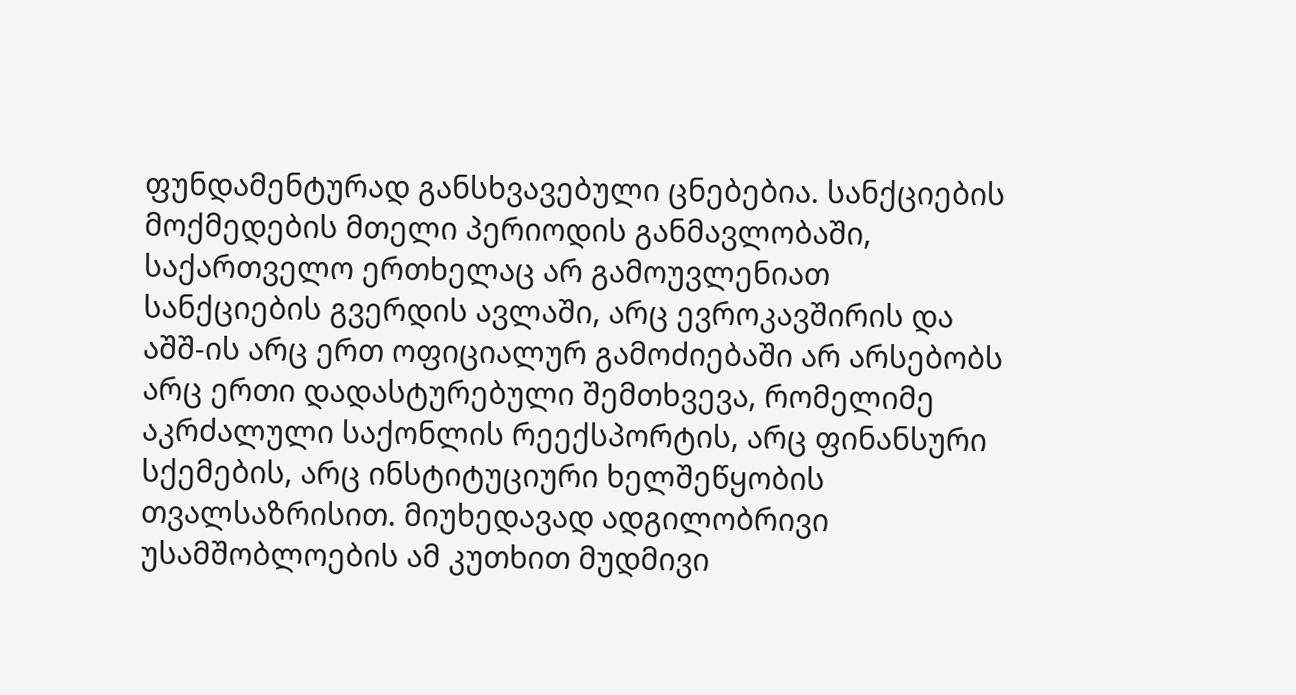ფუნდამენტურად განსხვავებული ცნებებია. სანქციების მოქმედების მთელი პერიოდის განმავლობაში, საქართველო ერთხელაც არ გამოუვლენიათ სანქციების გვერდის ავლაში, არც ევროკავშირის და აშშ-ის არც ერთ ოფიციალურ გამოძიებაში არ არსებობს არც ერთი დადასტურებული შემთხვევა, რომელიმე აკრძალული საქონლის რეექსპორტის, არც ფინანსური სქემების, არც ინსტიტუციური ხელშეწყობის თვალსაზრისით. მიუხედავად ადგილობრივი უსამშობლოების ამ კუთხით მუდმივი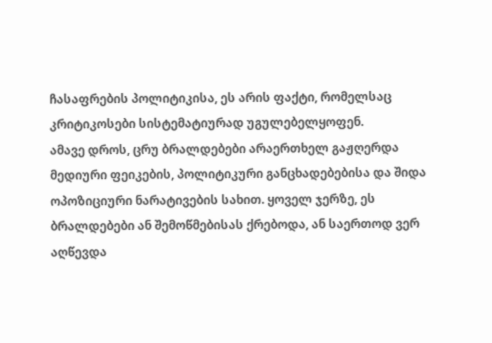ჩასაფრების პოლიტიკისა, ეს არის ფაქტი, რომელსაც კრიტიკოსები სისტემატიურად უგულებელყოფენ.
ამავე დროს, ცრუ ბრალდებები არაერთხელ გაჟღერდა მედიური ფეიკების, პოლიტიკური განცხადებებისა და შიდა ოპოზიციური ნარატივების სახით. ყოველ ჯერზე, ეს ბრალდებები ან შემოწმებისას ქრებოდა, ან საერთოდ ვერ აღწევდა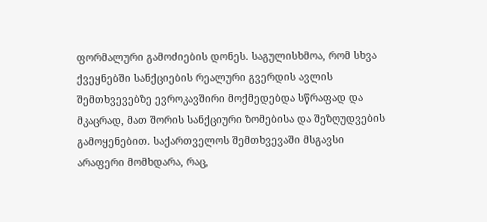ფორმალური გამოძიების დონეს. საგულისხმოა, რომ სხვა ქვეყნებში სანქციების რეალური გვერდის ავლის შემთხვევებზე ევროკავშირი მოქმედებდა სწრაფად და მკაცრად, მათ შორის სანქციური ზომებისა და შეზღუდვების გამოყენებით. საქართველოს შემთხვევაში მსგავსი არაფერი მომხდარა, რაც,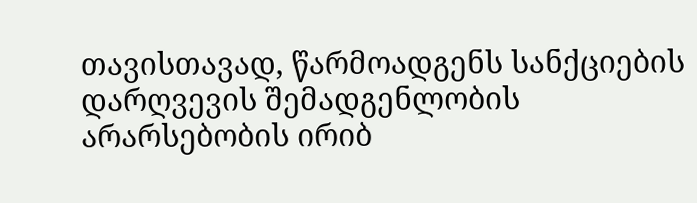თავისთავად, წარმოადგენს სანქციების დარღვევის შემადგენლობის არარსებობის ირიბ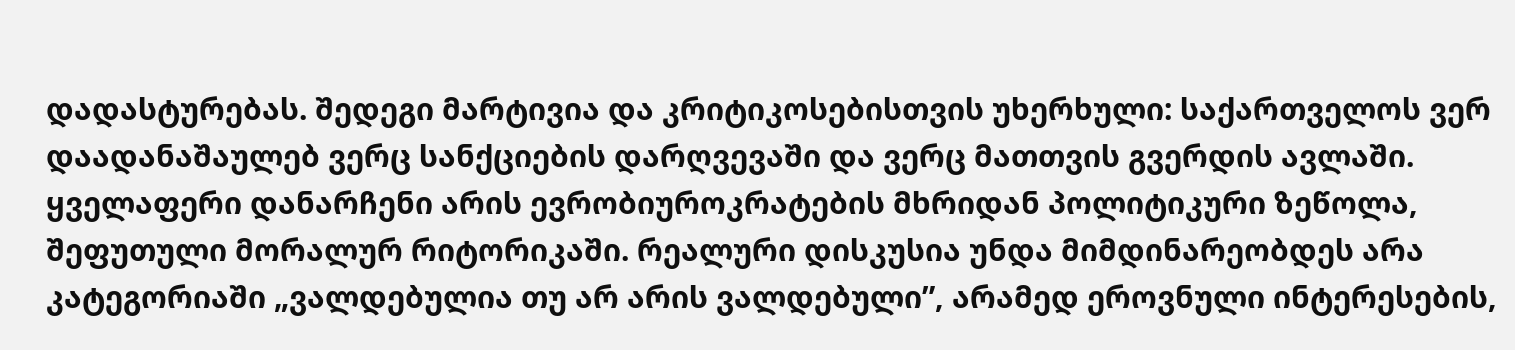დადასტურებას. შედეგი მარტივია და კრიტიკოსებისთვის უხერხული: საქართველოს ვერ დაადანაშაულებ ვერც სანქციების დარღვევაში და ვერც მათთვის გვერდის ავლაში.
ყველაფერი დანარჩენი არის ევრობიუროკრატების მხრიდან პოლიტიკური ზეწოლა, შეფუთული მორალურ რიტორიკაში. რეალური დისკუსია უნდა მიმდინარეობდეს არა კატეგორიაში „ვალდებულია თუ არ არის ვალდებული”, არამედ ეროვნული ინტერესების,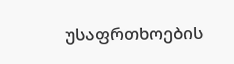უსაფრთხოების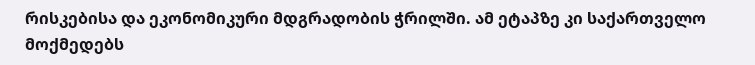რისკებისა და ეკონომიკური მდგრადობის ჭრილში. ამ ეტაპზე კი საქართველო მოქმედებს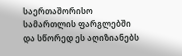საერთაშორისო სამართლის ფარგლებში და სწორედ ეს აღიზიანებს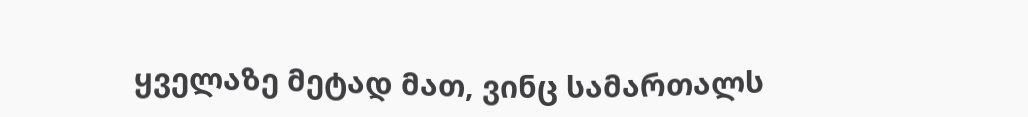ყველაზე მეტად მათ, ვინც სამართალს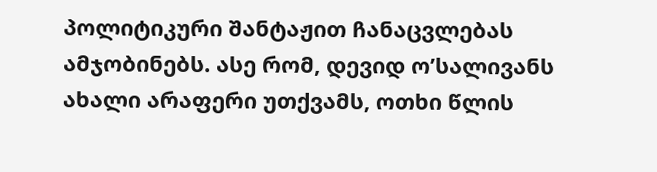პოლიტიკური შანტაჟით ჩანაცვლებას ამჯობინებს. ასე რომ, დევიდ ო’სალივანს ახალი არაფერი უთქვამს, ოთხი წლის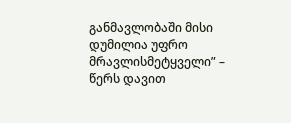განმავლობაში მისი დუმილია უფრო მრავლისმეტყველი” – წერს დავით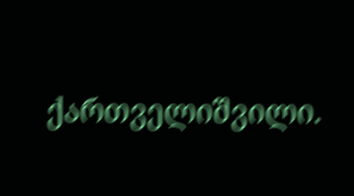ქართველიშვილი.